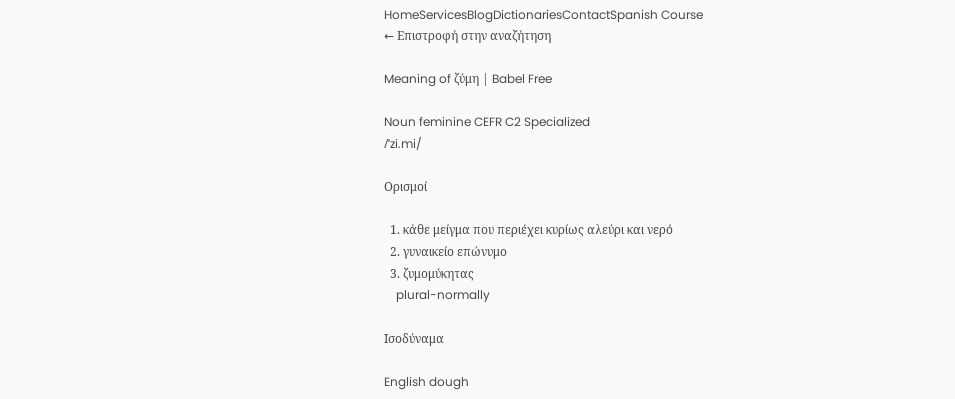HomeServicesBlogDictionariesContactSpanish Course
← Επιστροφή στην αναζήτηση

Meaning of ζύμη | Babel Free

Noun feminine CEFR C2 Specialized
/ˈzi.mi/

Ορισμοί

  1. κάθε μείγμα που περιέχει κυρίως αλεύρι και νερό
  2. γυναικείο επώνυμο
  3. ζυμομύκητας
    plural-normally

Ισοδύναμα

English dough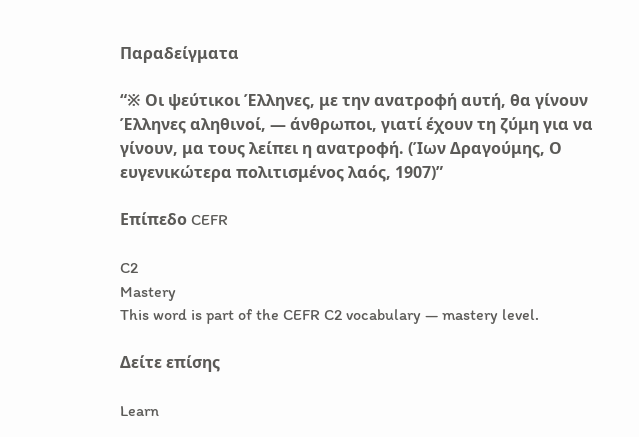Παραδείγματα

“※ Οι ψεύτικοι Έλληνες, με την ανατροφή αυτή, θα γίνουν Έλληνες αληθινοί, ― άνθρωποι, γιατί έχουν τη ζύμη για να γίνουν, μα τους λείπει η ανατροφή. (Ίων Δραγούμης, Ο ευγενικώτερα πολιτισμένος λαός, 1907)”

Επίπεδο CEFR

C2
Mastery
This word is part of the CEFR C2 vocabulary — mastery level.

Δείτε επίσης

Learn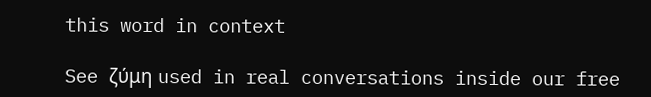this word in context

See ζύμη used in real conversations inside our free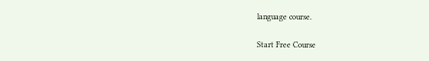language course.

Start Free Course